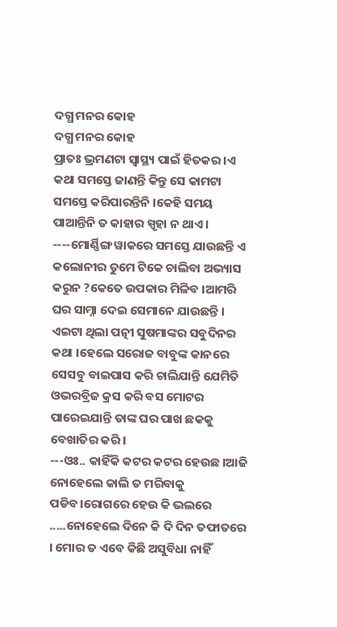ଦଗ୍ଧ ମନର କୋହ
ଦଗ୍ଧ ମନର କୋହ
ପ୍ରାତଃ ଭ୍ରମଣଟା ସ୍ବାସ୍ଥ୍ୟ ପାଇଁ ହିତକର ।ଏ କଥା ସମସ୍ତେ ଜାଣନ୍ତି କିନ୍ତୁ ସେ କାମଟା ସମସ୍ତେ କରିପାରନ୍ତିନି ।କେହି ସମୟ ପାଆନ୍ତିନି ତ କାହାର ସ୍ପୃହା ନ ଥାଏ ।
----ମୋର୍ଣ୍ଣିଙ୍ଗ ୱାକରେ ସମସ୍ତେ ଯାଉଛନ୍ତି ଏ କଲୋନୀର ତୁମେ ଟିକେ ଚାଲିବା ଅଭ୍ୟାସ କରୁନ ?କେତେ ଉପକାର ମିଳିବ ।ଆମରି ଘର ସାମ୍ନା ଦେଇ ସେମାନେ ଯାଉଛନ୍ତି ।
ଏଇଟା ଥିଲା ପତ୍ନୀ ସୁଷମାଙ୍କର ସବୁଦିନର କଥା ।ହେଲେ ସରୋଜ ବାବୁଙ୍କ କାନରେ ସେସବୁ ବାଇପାସ କରି ଚାଲିଯାନ୍ତି ଯେମିତି ଓଭରବ୍ରିଜ କ୍ରସ କରି ବସ ମୋଟର ପାରେଇଯାନ୍ତି ତାଙ୍କ ଘର ପାଖ ଛକକୁ ବେଖାତିର କରି ।
---ଓଃ.. କାହିଁକି କଟର କଟର ହେଉଛ ।ଆଜି ନୋହେଲେ କାଲି ତ ମରିବାକୁ ପଡିବ।ରୋଗରେ ହେଉ କି ଭଲରେ .....ନୋହେଲେ ଦିନେ କି ଦି ଦିନ ତଫାତରେ । ମୋର ତ ଏବେ କିଛି ଅସୁବିଧା ନାହିଁ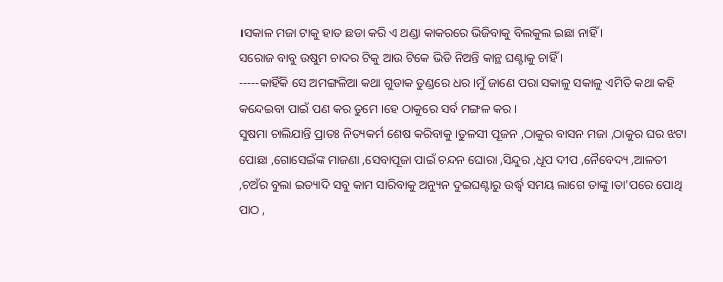।ସକାଳ ମଜା ଟାକୁ ହାତ ଛଡା କରି ଏ ଥଣ୍ଡା କାକରରେ ଭିଜିବାକୁ ବିଲକୁଲ ଇଛା ନାହିଁ ।
ସରୋଜ ବାବୁ ଉଷୁମ ଚାଦର ଟିକୁ ଆଉ ଟିକେ ଭିଡି ନିଅନ୍ତି କାନ୍ଥ ଘଣ୍ଟାକୁ ଚାହିଁ ।
-----କାହିଁକି ସେ ଅମଙ୍ଗଳିଆ କଥା ଗୁଡାକ ତୁଣ୍ଡରେ ଧର ।ମୁଁ ଜାଣେ ପରା ସକାଳୁ ସକାଳୁ ଏମିତି କଥା କହି କନ୍ଦେଇବା ପାଇଁ ପଣ କର ତୁମେ ।ହେ ଠାକୁରେ ସର୍ବ ମଙ୍ଗଳ କର ।
ସୁଷମା ଚାଲିଯାନ୍ତି ପ୍ରାତଃ ନିତ୍ୟକର୍ମ ଶେଷ କରିବାକୁ ।ତୁଳସୀ ପୂଜନ ,ଠାକୁର ବାସନ ମଜା ,ଠାକୁର ଘର ଝଟା ପୋଛା ,ଗୋସେଇଁଙ୍କ ମାଜଣା ,ସେବାପୂଜା ପାଇଁ ଚନ୍ଦନ ଘୋରା ,ସିନ୍ଦୁର ,ଧୂପ ଦୀପ ,ନୈବେଦ୍ୟ ,ଆଳତୀ ,ଚଅଁର ବୁଲା ଇତ୍ୟାଦି ସବୁ କାମ ସାରିବାକୁ ଅନ୍ୟୁନ ଦୁଇଘଣ୍ଟାରୁ ଉର୍ଦ୍ଧ୍ବ ସମୟ ଲାଗେ ତାଙ୍କୁ ।ତା'ପରେ ପୋଥି ପାଠ ,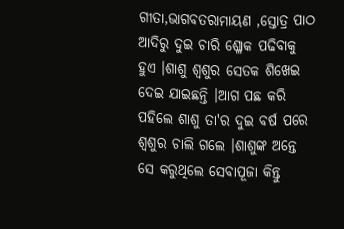ଗୀତା,ଭାଗବତରାମାୟଣ ,ସ୍ତୋତ୍ର ପାଠ ଆଦିରୁ ଦୁଇ ଚାରି ଶ୍ଳୋକ ପଢିବାକୁ ହୁଏ ।ଶାଶୁ ଶ୍ୱଶୁର ସେତକ ଶିଖେଇ ଦେଇ ଯାଇଛନ୍ତି ।ଆଗ ପଛ କରି ପହିଲେ ଶାଶୁ ତା'ର ଦୁଇ ବର୍ଷ ପରେ ଶ୍ୱଶୁର ଚାଲି ଗଲେ ।ଶାଶୁଙ୍କ ଅନ୍ତେ ସେ କରୁଥିଲେ ସେବାପୂଜା କିନ୍ତୁ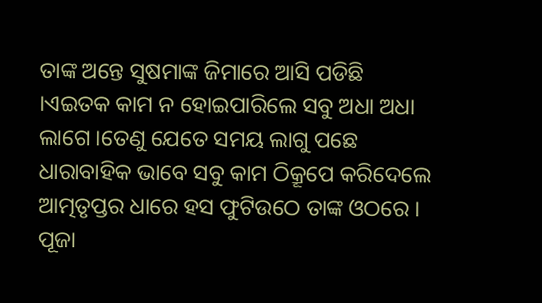ତାଙ୍କ ଅନ୍ତେ ସୁଷମାଙ୍କ ଜିମାରେ ଆସି ପଡିଛି ।ଏଇତକ କାମ ନ ହୋଇପାରିଲେ ସବୁ ଅଧା ଅଧା ଲାଗେ ।ତେଣୁ ଯେତେ ସମୟ ଲାଗୁ ପଛେ ଧାରାବାହିକ ଭାବେ ସବୁ କାମ ଠିକ୍ରୂପେ କରିଦେଲେ ଆତ୍ମତୃପ୍ତର ଧାରେ ହସ ଫୁଟିଉଠେ ତାଙ୍କ ଓଠରେ । ପୂଜା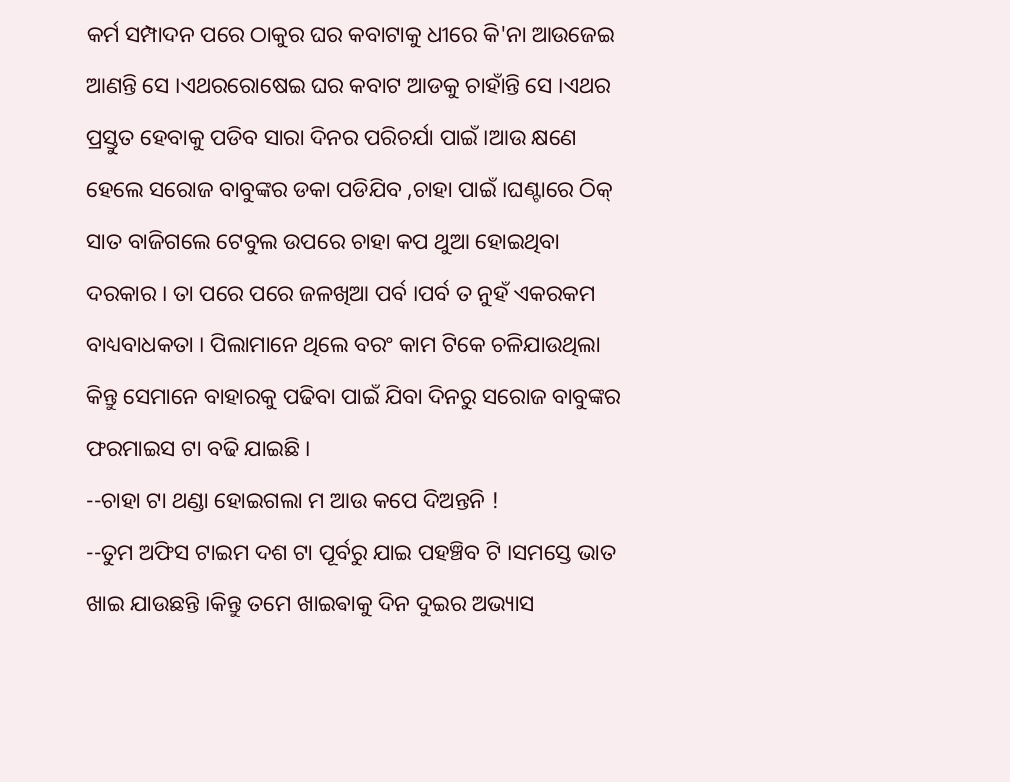କର୍ମ ସମ୍ପାଦନ ପରେ ଠାକୁର ଘର କବାଟାକୁ ଧୀରେ କି'ନା ଆଉଜେଇ ଆଣନ୍ତି ସେ ।ଏଥରରୋଷେଇ ଘର କବାଟ ଆଡକୁ ଚାହାଁନ୍ତି ସେ ।ଏଥର ପ୍ରସ୍ତୁତ ହେବାକୁ ପଡିବ ସାରା ଦିନର ପରିଚର୍ଯା ପାଇଁ ।ଆଉ କ୍ଷଣେ ହେଲେ ସରୋଜ ବାବୁଙ୍କର ଡକା ପଡିଯିବ ,ଚାହା ପାଇଁ ।ଘଣ୍ଟାରେ ଠିକ୍ ସାତ ବାଜିଗଲେ ଟେବୁଲ ଉପରେ ଚାହା କପ ଥୁଆ ହୋଇଥିବା ଦରକାର । ତା ପରେ ପରେ ଜଳଖିଆ ପର୍ବ ।ପର୍ବ ତ ନୁହଁ ଏକରକମ ବାଧ୍ୟବାଧକତା । ପିଲାମାନେ ଥିଲେ ବରଂ କାମ ଟିକେ ଚଳିଯାଉଥିଲା କିନ୍ତୁ ସେମାନେ ବାହାରକୁ ପଢିବା ପାଇଁ ଯିବା ଦିନରୁ ସରୋଜ ବାବୁଙ୍କର ଫରମାଇସ ଟା ବଢି ଯାଇଛି ।
--ଚାହା ଟା ଥଣ୍ଡା ହୋଇଗଲା ମ ଆଉ କପେ ଦିଅନ୍ତନି !
--ତୁମ ଅଫିସ ଟାଇମ ଦଶ ଟା ପୂର୍ବରୁ ଯାଇ ପହଞ୍ଚିବ ଟି ।ସମସ୍ତେ ଭାତ ଖାଇ ଯାଉଛନ୍ତି ।କିନ୍ତୁ ତମେ ଖାଇଵାକୁ ଦିନ ଦୁଇର ଅଭ୍ୟାସ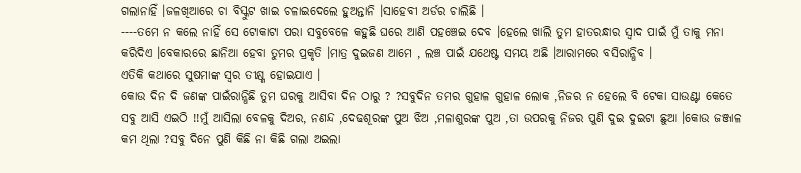ଗଲାନାହିଁ ।ଜଳଖିଆରେ ଚା ବିସ୍କୁଟ ଖାଇ ଚଳାଇଦେଲେ ହୁଅନ୍ତାନି ।ସାହେବୀ ଅର୍ଡର ଚାଲିଛି ।
----ତମେ ନ କଲେ ନାହିଁ ସେ ଟୋକାଟା ପରା ସବୁବେଳେ କହୁଛି ଘରେ ଆଣି ପହଞ୍ଚେଇ ଦେବ ।ହେଲେ ଖାଲି ତୁମ ହାତରନ୍ଧାର ସ୍ୱାଦ ପାଇଁ ମୁଁ ତାକୁ ମନା କରିଦିଏ ।ବେକାରରେ ଛାନିଆ ହେବା ତୁମର ପ୍ରକୃତି ।ମାତ୍ର ଦୁଇଜଣ ଆମେ , ଲଞ୍ଚ ପାଇଁ ଯଥେଷ୍ଟ ସମୟ ଅଛି ।ଆରାମରେ ବସିରାନ୍ଧିବ ।
ଏତିକି କଥାରେ ସୁଷମାଙ୍କ ସ୍ୱର ତୀକ୍ଷ୍ଣ ହୋଇଯାଏ ।
କୋଉ ଦିନ ଦି ଜଣଙ୍କ ପାଇଁରାନ୍ଧିଛି ତୁମ ଘରକୁ ଆସିବା ଦିନ ଠାରୁ ? ?ସବୁଦିନ ତମର ଗୁହାଳ ଗୁହାଳ ଲୋକ ,ନିଜର ନ ହେଲେ ବି ଟେକା ସାଉଣ୍ଟା କେତେ ସବୁ ଆସି ଏଇଠି !!ମୁଁ ଆସିଲା ବେଳକୁ ଦିଅର, ନଣନ୍ଦ ,ଦେଢଶୂରଙ୍କ ପୁଅ ଝିଅ ,ମଳାଶୁରଙ୍କ ପୁଅ ,ତା ଉପରକୁ ନିଜର ପୁଣି ଦୁଇ ଦୁଇଟା ଛୁଆ ।କୋଉ ଜଞ୍ଜାଳ କମ ଥିଲା ?ସବୁ ଦିନେ ପୁଣି କିଛି ନା କିଛି ଗଲା ଅଇଲା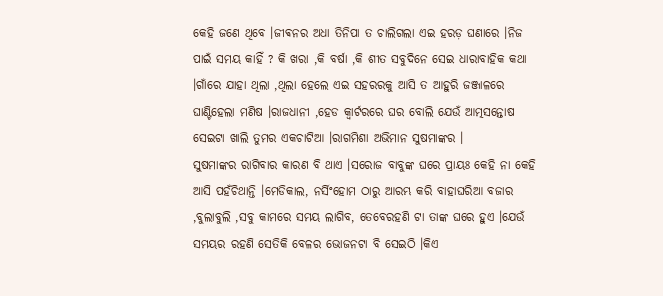କେହି ଜଣେ ଥିବେ ।ଜୀଵନର ଅଧା ତିନିପା ତ ଚାଲିଗଲା ଏଇ ହରଡ଼ ଘଣାରେ ।ନିଜ ପାଇଁ ସମୟ କାହିଁ ? କି ଖରା ,କି ବର୍ଷା ,କି ଶୀତ ସବୁଦିନେ ସେଇ ଧାରାବାହିକ କଥା ।ଗାଁରେ ଯାହା ଥିଲା ,ଥିଲା ହେଲେ ଏଇ ସହରରକୁ ଆସି ତ ଆହୁରି ଜଞ୍ଜାଳରେ ଘାଣ୍ଟିହେଲା ମଣିଷ ।ରାଜଧାନୀ ,ହେଡ କ୍ବାର୍ଟରରେ ଘର ବୋଲି ଯେଉଁ ଆତ୍ମସନ୍ତୋଷ ସେଇଟା ଖାଲି ତୁମର ଏକଚାଟିଆ ।ରାଗମିଶା ଅଭିମାନ ସୁଷମାଙ୍କର ।
ସୁଷମାଙ୍କର ରାଗିବାର କାରଣ ବି ଥାଏ ।ସରୋଜ ବାବୁଙ୍କ ଘରେ ପ୍ରାୟଃ କେହି ନା କେହି ଆସି ପହଁଚିଥାନ୍ତି ।ମେଡିକାଲ, ନର୍ସିଂହୋମ ଠାରୁ ଆରମ୍ଭ କରି ବାହାଘରିଆ ବଜାର ,ବୁଲାବୁଲି ,ସବୁ କାମରେ ସମୟ ଲାଗିବ, ତେବେରହଣି ଟା ତାଙ୍କ ଘରେ ହୁଏ ।ଯେଉଁ ସମୟର ରହଣି ସେତିକି ବେଳର ଭୋଜନଟା ବି ସେଇଠି ।କିଏ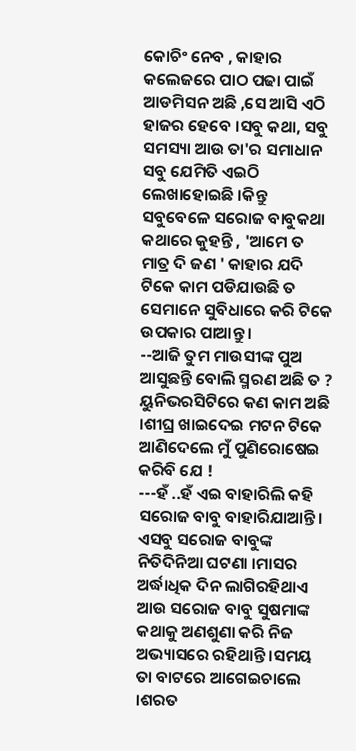କୋଚିଂ ନେବ , କାହାର କଲେଜରେ ପାଠ ପଢା ପାଇଁ ଆଡମିସନ ଅଛି ,ସେ ଆସି ଏଠି ହାଜର ହେବେ ।ସବୁ କଥା, ସବୁ ସମସ୍ୟା ଆଉ ତା'ର ସମାଧାନ ସବୁ ଯେମିତି ଏଇଠି ଲେଖାହୋଇଛି ।କିନ୍ତୁ ସବୁବେଳେ ସରୋଜ ବାବୁକଥା କଥାରେ କୁହନ୍ତି , 'ଆମେ ତ ମାତ୍ର ଦି ଜଣ ' କାହାର ଯଦି ଟିକେ କାମ ପଡିଯାଉଛି ତ ସେମାନେ ସୁବିଧାରେ କରି ଟିକେ ଉପକାର ପାଆନ୍ତୁ ।
--ଆଜି ତୁମ ମାଉସୀଙ୍କ ପୁଅ ଆସୁଛନ୍ତି ବୋଲି ସ୍ମରଣ ଅଛି ତ ? ୟୁନିଭରସିଟିରେ କଣ କାମ ଅଛି ।ଶୀଘ୍ର ଖାଇଦେଇ ମଟନ ଟିକେ ଆଣିଦେଲେ ମୁଁ ପୁଣିରୋଷେଇ କରିବି ଯେ !
---ହଁ ..ହଁ ଏଇ ବାହାରିଲି କହି ସରୋଜ ବାବୁ ବାହାରିଯାଆନ୍ତି।
ଏସବୁ ସରୋଜ ବାବୁଙ୍କ ନିତିଦିନିଆ ଘଟଣା ।ମାସର ଅର୍ଦ୍ଧାଧିକ ଦିନ ଲାଗିରହିଥାଏ ଆଉ ସରୋଜ ବାବୁ ସୁଷମାଙ୍କ କଥାକୁ ଅଣଶୁଣା କରି ନିଜ ଅଭ୍ୟାସରେ ରହିଥାନ୍ତି ।ସମୟ ତା ବାଟରେ ଆଗେଇଚାଲେ ।ଶରତ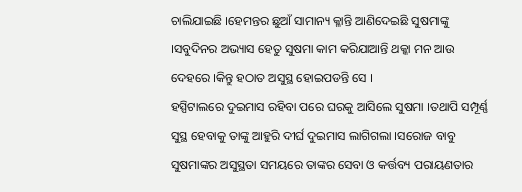ଚାଲିଯାଇଛି ।ହେମନ୍ତର ଛୁଆଁ ସାମାନ୍ୟ କ୍ଳାନ୍ତି ଆଣିଦେଇଛି ସୁଷମାଙ୍କୁ ।ସବୁଦିନର ଅଭ୍ୟାସ ହେତୁ ସୁଷମା କାମ କରିଯାଆନ୍ତି ଥକ୍କା ମନ ଆଉ ଦେହରେ ।କିନ୍ତୁ ହଠାତ ଅସୁସ୍ଥ ହୋଇପଡନ୍ତି ସେ ।
ହସ୍ପିଟାଲରେ ଦୁଇମାସ ରହିବା ପରେ ଘରକୁ ଆସିଲେ ସୁଷମା ।ତଥାପି ସମ୍ପୂର୍ଣ୍ଣ ସୁସ୍ଥ ହେବାକୁ ତାଙ୍କୁ ଆହୁରି ଦୀର୍ଘ ଦୁଇମାସ ଲାଗିଗଲା ।ସରୋଜ ବାବୁ ସୁଷମାଙ୍କର ଅସୁସ୍ଥତା ସମୟରେ ତାଙ୍କର ସେବା ଓ କର୍ତ୍ତବ୍ୟ ପରାୟଣତାର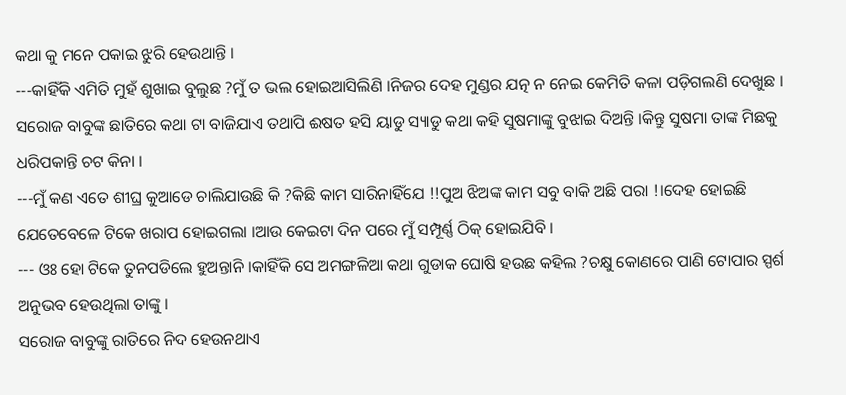କଥା କୁ ମନେ ପକାଇ ଝୁରି ହେଉଥାନ୍ତି ।
---କାହିଁକି ଏମିତି ମୁହଁ ଶୁଖାଇ ବୁଲୁଛ ?ମୁଁ ତ ଭଲ ହୋଇଆସିଲିଣି ।ନିଜର ଦେହ ମୁଣ୍ଡର ଯତ୍ନ ନ ନେଇ କେମିତି କଳା ପଡ଼ିଗଲଣି ଦେଖୁଛ ।
ସରୋଜ ବାବୁଙ୍କ ଛାତିରେ କଥା ଟା ବାଜିଯାଏ ତଥାପି ଈଷତ ହସି ୟାଡୁ ସ୍ୟାଡୁ କଥା କହି ସୁଷମାଙ୍କୁ ବୁଝାଇ ଦିଅନ୍ତି ।କିନ୍ତୁ ସୁଷମା ତାଙ୍କ ମିଛକୁ ଧରିପକାନ୍ତି ଚଟ କିନା ।
---ମୁଁ କଣ ଏତେ ଶୀଘ୍ର କୁଆଡେ ଚାଲିଯାଉଛି କି ?କିଛି କାମ ସାରିନାହିଁଯେ !!ପୁଅ ଝିଅଙ୍କ କାମ ସବୁ ବାକି ଅଛି ପରା !।ଦେହ ହୋଇଛି ଯେତେବେଳେ ଟିକେ ଖରାପ ହୋଇଗଲା ।ଆଉ କେଇଟା ଦିନ ପରେ ମୁଁ ସମ୍ପୂର୍ଣ୍ଣ ଠିକ୍ ହୋଇଯିବି ।
--- ଓଃ ହୋ ଟିକେ ତୁନପଡିଲେ ହୁଅନ୍ତାନି ।କାହିଁକି ସେ ଅମଙ୍ଗଳିଆ କଥା ଗୁଡାକ ଘୋଷି ହଉଛ କହିଲ ?ଚକ୍ଷୁ କୋଣରେ ପାଣି ଟୋପାର ସ୍ପର୍ଶ ଅନୁଭବ ହେଉଥିଲା ତାଙ୍କୁ ।
ସରୋଜ ବାବୁଙ୍କୁ ରାତିରେ ନିଦ ହେଉନଥାଏ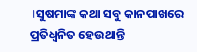।ସୁଷମାଙ୍କ କଥା ସବୁ କାନପାଖରେ ପ୍ରତିଧ୍ବନିତ ହେଉଥାନ୍ତି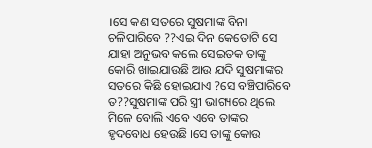।ସେ କଣ ସତରେ ସୁଷମାଙ୍କ ବିନା ଚଳିପାରିବେ ??ଏଇ ଦିନ କେତୋଟି ସେ ଯାହା ଅନୁଭବ କଲେ ସେଇତକ ତାଙ୍କୁ କୋରି ଖାଇଯାଉଛି ଆଉ ଯଦି ସୁଷମାଙ୍କର ସତରେ କିଛି ହୋଇଯାଏ ?ସେ ବଞ୍ଚିପାରିବେ ତ??ସୁଷମାଙ୍କ ପରି ସ୍ତ୍ରୀ ଭାଗ୍ୟରେ ଥିଲେ ମିଳେ ବୋଲି ଏବେ ଏବେ ତାଙ୍କର ହୃଦବୋଧ ହେଉଛି ।ସେ ତାଙ୍କୁ କୋଉ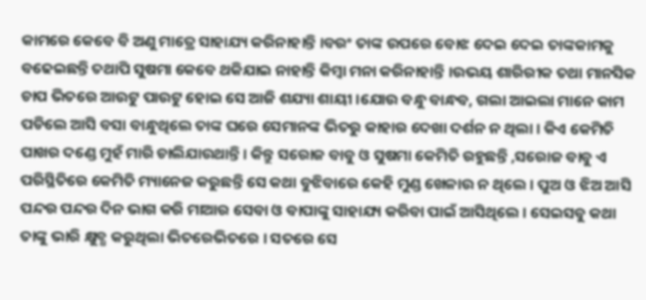କାମରେ କେବେ ବି ଅଣୁ ମାତ୍ରେ ସାହାଯ୍ୟ କରିନାହାନ୍ତି ।ବରଂ ତାଙ୍କ ଉପରେ ବୋଝ ଦେଇ ଦେଇ ତାଙ୍କକାମକୁ ବଢେଇଛନ୍ତି ତଥାପି ସୁଷମା କେବେ ଥକିଯାଇ ନାହାନ୍ତି କିମ୍ବା ମନା କରିନାହାନ୍ତି ।ଉଭୟ ଶାରିରୀକ ତଥା ମାନସିକ ଚାପ ଭିତରେ ଆଉଟୁ ପାଉଟୁ ହୋଇ ସେ ଆଜି ଶଯ୍ୟା ଶାୟୀ ।ଯୋଉ ବନ୍ଧୁ ବାନ୍ଧବ, ଗଲା ଆଇଲା ମାନେ କାମ ପଡିଲେ ଆସି ବସା ବାନ୍ଧୁଥିଲେ ତାଙ୍କ ଘରେ ସେମାନଙ୍କ ଭିତରୁ କାହାର ଦେଖା ଦର୍ଶନ ନ ଥିଲା । କିଏ କେମିତି ପାଖର ଦଣ୍ଡେ ମୁହଁ ମାରି ଚାଲିଯାଉଥାନ୍ତି । କିନ୍ତୁ ସରୋଜ ବାବୁ ଓ ସୁଷମା କେମିତି ରହୁଛନ୍ତି ,ସରୋଜ ବାବୁ ଏ ପରିସ୍ଥିତିରେ କେମିତି ମ୍ୟାନେଜ କରୁଛନ୍ତି ସେ କଥା ବୁଝିବାରେ କେହି ମୁଣ୍ଡ ଖେଳାଉ ନ ଥିଲେ । ପୁଅ ଓ ଝିଅ ଆସି ପନ୍ଦର ପନ୍ଦର ଦିନ ଭାଗ କରି ମାଆର ସେବା ଓ ବାପାଙ୍କୁ ସାହାଯ୍ୟ କରିବା ପାଇଁ ଆସିଥିଲେ । ସେଇସବୁ କଥା ତାଙ୍କୁ ଭାରି କ୍ଷୁବ୍ଧ କରୁଥିଲା ଭିତରେଭିତରେ । ସତରେ ସେ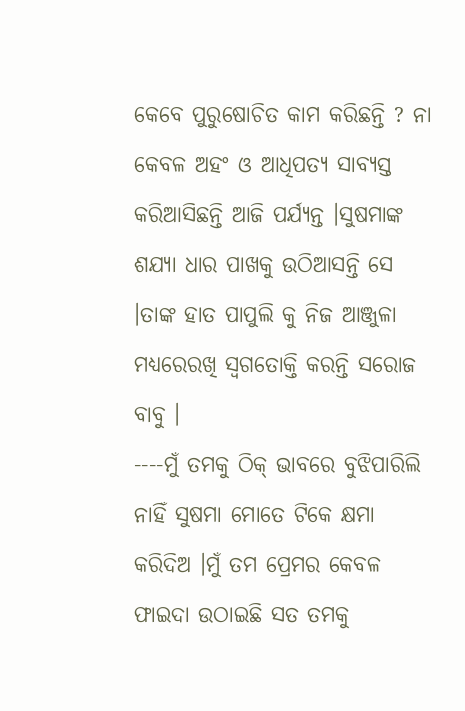କେବେ ପୁରୁଷୋଚିତ କାମ କରିଛନ୍ତି ? ନା କେବଳ ଅହଂ ଓ ଆଧିପତ୍ୟ ସାବ୍ୟସ୍ତ କରିଆସିଛନ୍ତି ଆଜି ପର୍ଯ୍ୟନ୍ତ ।ସୁଷମାଙ୍କ ଶଯ୍ୟା ଧାର ପାଖକୁ ଉଠିଆସନ୍ତି ସେ ।ତାଙ୍କ ହାତ ପାପୁଲି କୁ ନିଜ ଆଞ୍ଜୁଳା ମଧ୍ୟରେରଖି ସ୍ବଗତୋକ୍ତି କରନ୍ତି ସରୋଜ ବାବୁ ।
----ମୁଁ ତମକୁ ଠିକ୍ ଭାବରେ ବୁଝିପାରିଲି ନାହିଁ ସୁଷମା ମୋତେ ଟିକେ କ୍ଷମା କରିଦିଅ ।ମୁଁ ତମ ପ୍ରେମର କେବଳ ଫାଇଦା ଉଠାଇଛି ସତ ତମକୁ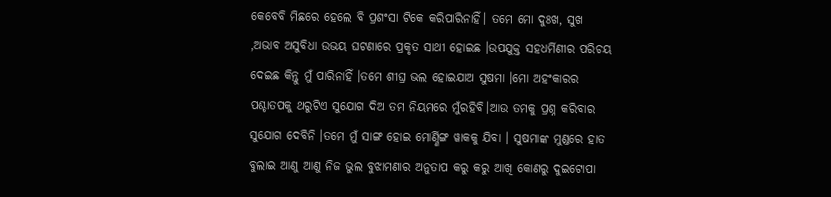କେବେବି ମିଛରେ ହେଲେ ବି ପ୍ରଶଂସା ଟିକେ କରିପାରିନାହିଁ। ତମେ ମୋ ଦୁଃଖ, ସୁଖ ,ଅଭାବ ଅସୁବିଧା ଉଭୟ ଘଟଣାରେ ପ୍ରକୃତ ସାଥୀ ହୋଇଛ ।ଉପଯୁକ୍ତ ସହଧର୍ମିଣୀର ପରିଚୟ ଦେଇଛ କିନ୍ତୁ ମୁଁ ପାରିନାହିଁ ।ତମେ ଶୀଘ୍ର ଭଲ ହୋଇଯାଅ ସୁଷମା ।ମୋ ଅହଂକାରର ପଶ୍ଚାତପକୁ ଥରୁଟିଏ ସୁଯୋଗ ଦିଅ ତମ ନିୟମରେ ମୁଁରହିବି।ଆଉ ତମକୁ ପ୍ରଶ୍ନ କରିବାର ସୁଯୋଗ ଦେବିନି ।ତମେ ମୁଁ ସାଙ୍ଗ ହୋଇ ମୋର୍ଣ୍ଣିଙ୍ଗ ୱାକକୁ ଯିବା । ସୁଷମାଙ୍କ ମୁଣ୍ଡରେ ହାତ ବୁଲାଇ ଆଣୁ ଆଣୁ ନିଜ ଭୁଲ ବୁଝାମଣାର ଅନୁତାପ କରୁ କରୁ ଆଖି କୋଣରୁ ଦୁଇଟୋପା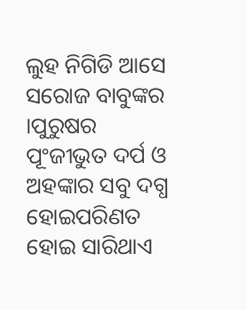ଲୁହ ନିଗିଡି ଆସେ ସରୋଜ ବାବୁଙ୍କର ।ପୁରୁଷର ପୂଂଜୀଭୁତ ଦର୍ପ ଓ ଅହଙ୍କାର ସବୁ ଦଗ୍ଧ ହୋଇପରିଣତ ହୋଇ ସାରିଥାଏ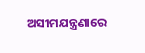ଅସୀମଯନ୍ତ୍ରଣାରେ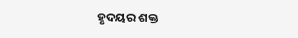ହୃଦୟର ଶକ୍ତ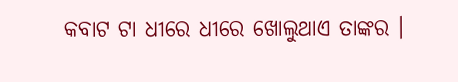କବାଟ ଟା ଧୀରେ ଧୀରେ ଖୋଲୁଥାଏ ତାଙ୍କର ।